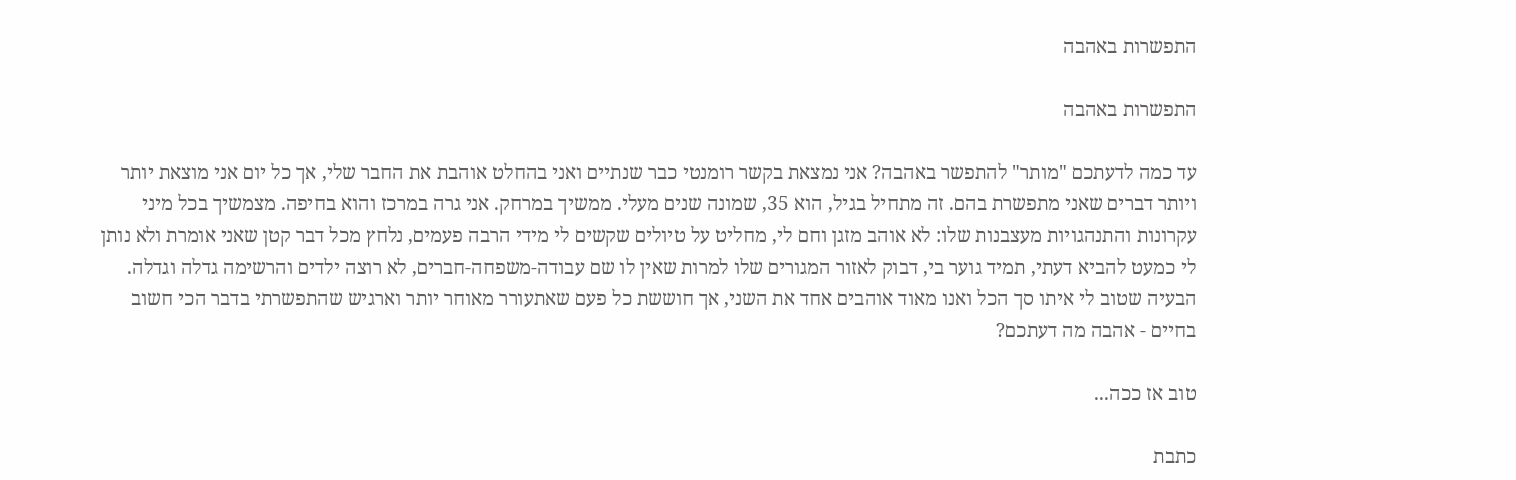התפשרות באהבה

התפשרות באהבה

עד כמה לדעתכם "מותר" להתפשר באהבה? אני נמצאת בקשר רומנטי כבר שנתיים ואני בהחלט אוהבת את החבר שלי, אך כל יום אני מוצאת יותר ויותר דברים שאני מתפשרת בהם. זה מתחיל בגיל, הוא 35, שמונה שנים מעלי. ממשיך במרחק. אני גרה במרכז והוא בחיפה. מצמשיך בכל מיני עקרונות והתנהגויות מעצבנות שלו: לא אוהב מזגן וחם לי, מחליט על טיולים שקשים לי מידי הרבה פעמים, נלחץ מכל דבר קטן שאני אומרת ולא נותן לי כמעט להביא דעתי, תמיד גוער בי, דבוק לאזור המגורים שלו למרות שאין לו שם עבודה-משפחה-חברים, לא רוצה ילדים והרשימה גדלה וגדלה. הבעיה שטוב לי איתו סך הכל ואנו מאוד אוהבים אחד את השני, אך חוששת כל פעם שאתעורר מאוחר יותר וארגיש שהתפשרתי בדבר הכי חשוב בחיים - אהבה מה דעתכם?

טוב אז ככה...

כתבת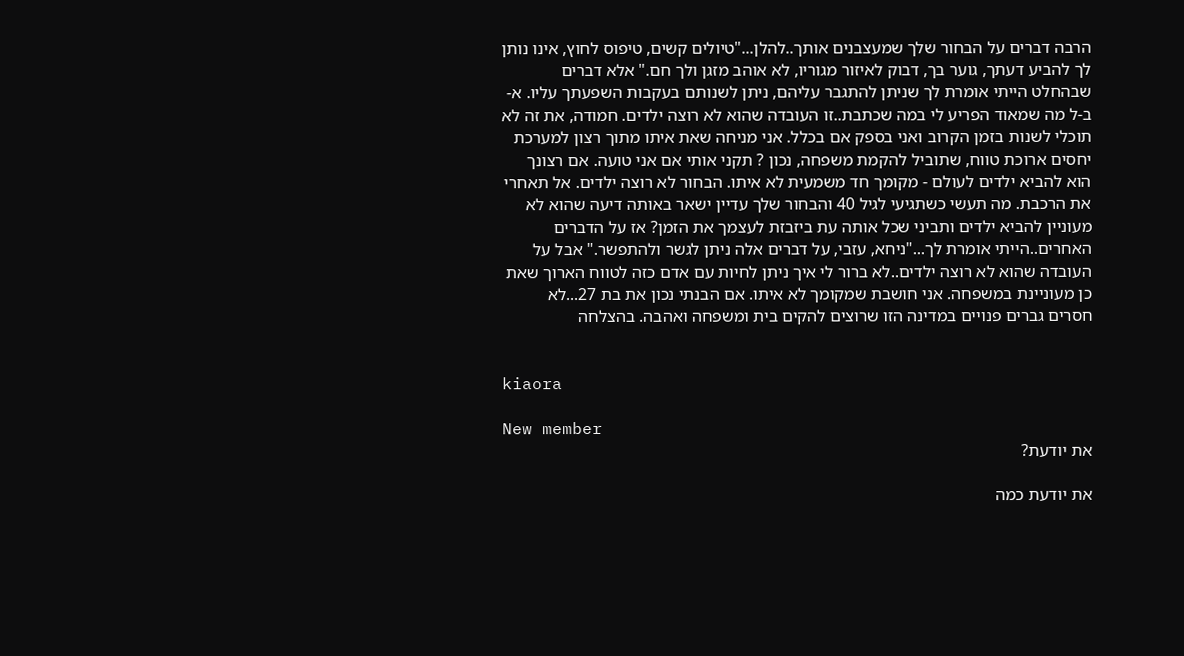הרבה דברים על הבחור שלך שמעצבנים אותך..להלן..."טיולים קשים, טיפוס לחוץ, אינו נותן לך להביע דעתך, גוער בך, דבוק לאיזור מגוריו, לא אוהב מזגן ולך חם." אלא דברים שבהחלט הייתי אומרת לך שניתן להתגבר עליהם, ניתן לשנותם בעקבות השפעתך עליו. א-ב-ל מה שמאוד הפריע לי במה שכתבת..זו העובדה שהוא לא רוצה ילדים. חמודה, את זה לא תוכלי לשנות בזמן הקרוב ואני בספק אם בכלל. אני מניחה שאת איתו מתוך רצון למערכת יחסים ארוכת טווח, שתוביל להקמת משפחה, נכון ? תקני אותי אם אני טועה. אם רצונך הוא להביא ילדים לעולם - מקומך חד משמעית לא איתו. הבחור לא רוצה ילדים. אל תאחרי את הרכבת. מה תעשי כשתגיעי לגיל 40 והבחור שלך עדיין ישאר באותה דיעה שהוא לא מעוניין להביא ילדים ותביני שכל אותה עת ביזבזת לעצמך את הזמן? אז על הדברים האחרים..הייתי אומרת לך..."ניחא, עזבי, על דברים אלה ניתן לגשר ולהתפשר." אבל על העובדה שהוא לא רוצה ילדים..לא ברור לי איך ניתן לחיות עם אדם כזה לטווח הארוך שאת כן מעוניינת במשפחה. אני חושבת שמקומך לא איתו. אם הבנתי נכון את בת 27...לא חסרים גברים פנויים במדינה הזו שרוצים להקים בית ומשפחה ואהבה. בהצלחה


kiaora

New member
את יודעת?

את יודעת כמה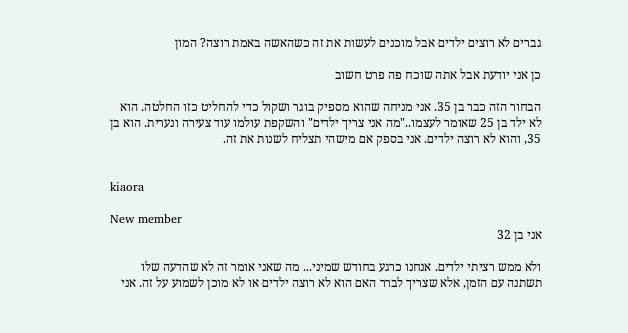גברים לא רוצים ילדים אבל מוכנים לעשות את זה כשהאשה באמת רוצה? המון

כן אני יודעת אבל אתה שוכח פה פרט חשוב

הבחור הזה כבר בן 35. אני מניחה שהוא מספיק בוגר ושקול כדי להחליט כזו החלטה. הוא לא ילד בן 25 שאומר לעצמו.."מה אני צריך ילדים" והשקפת עולמו עוד צעירה ונערית. הוא בן 35, והוא לא רוצה ילדים. אני בספק אם מישהי תצליח לשנות את זה.


kiaora

New member
אני בן 32

ולא ממש רציתי ילדים. אנחנו כרגע בחודש שמיני... מה שאני אומר זה לא שהדעה שלו תשתנה עם הזמן, אלא שצריך לברר האם הוא לא רוצה ילדים או לא מוכן לשמוע על זה. אני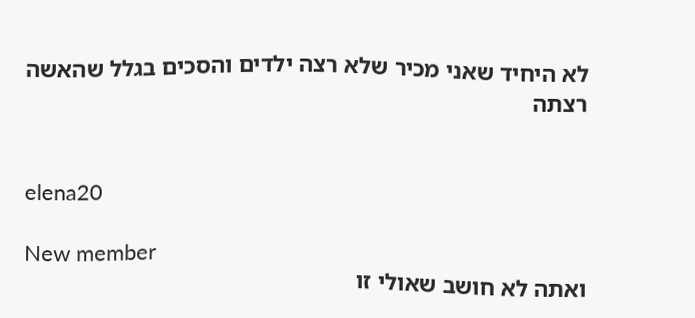לא היחיד שאני מכיר שלא רצה ילדים והסכים בגלל שהאשה רצתה


elena20

New member
ואתה לא חושב שאולי זו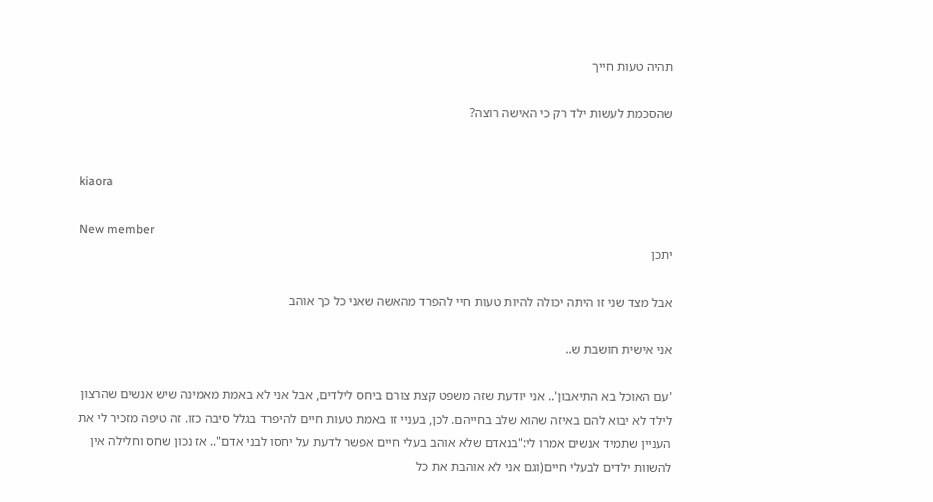תהיה טעות חייך

שהסכמת לעשות ילד רק כי האישה רוצה?


kiaora

New member
יתכן

אבל מצד שני זו היתה יכולה להיות טעות חיי להפרד מהאשה שאני כל כך אוהב

אני אישית חושבת ש..

'עם האוכל בא התיאבון'.. אני יודעת שזה משפט קצת צורם ביחס לילדים, אבל אני לא באמת מאמינה שיש אנשים שהרצון לילד לא יבוא להם באיזה שהוא שלב בחייהם. לכן, בעניי זו באמת טעות חיים להיפרד בגלל סיבה כזו. זה טיפה מזכיר לי את העניין שתמיד אנשים אמרו לי:"בנאדם שלא אוהב בעלי חיים אפשר לדעת על יחסו לבני אדם".. אז נכון שחס וחלילה אין להשוות ילדים לבעלי חיים(וגם אני לא אוהבת את כל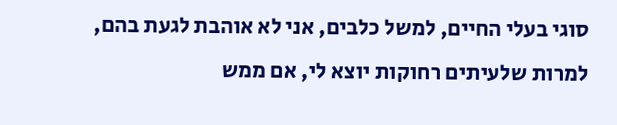סוגי בעלי החיים, למשל כלבים, אני לא אוהבת לגעת בהם, למרות שלעיתים רחוקות יוצא לי, אם ממש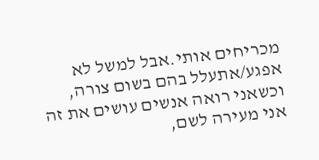מכריחים אותי.אבל למשל לא אפגע/אתעלל בהם בשום צורה, וכשאני רואה אנשים עושים את זה אני מעירה לשם,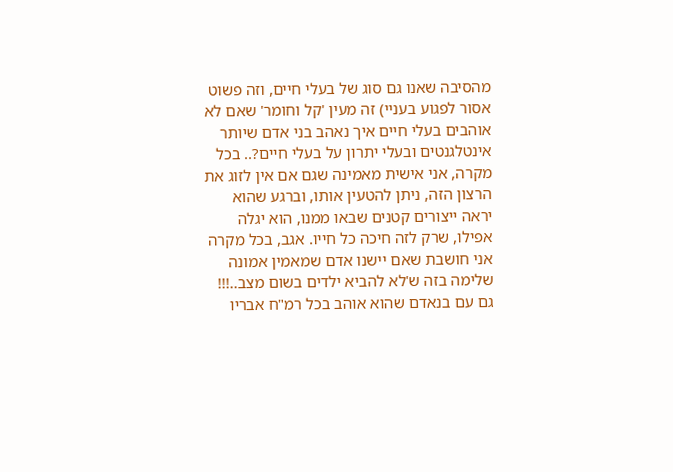מהסיבה שאנו גם סוג של בעלי חיים, וזה פשוט אסור לפגוע בעניי) זה מעין 'קל וחומר' שאם לא אוהבים בעלי חיים איך נאהב בני אדם שיותר אינטלגנטים ובעלי יתרון על בעלי חיים?.. בכל מקרה, אני אישית מאמינה שגם אם אין לזוג את הרצון הזה, ניתן להטעין אותו, וברגע שהוא יראה ייצורים קטנים שבאו ממנו, הוא יגלה אפילו, שרק לזה חיכה כל חייו. אגב, בכל מקרה אני חושבת שאם יישנו אדם שמאמין אמונה שלימה בזה ש'לא להביא ילדים בשום מצב..!!! גם עם בנאדם שהוא אוהב בכל רמ"ח אבריו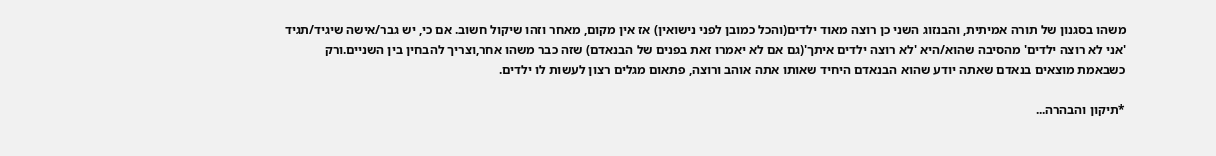משהו בסגנון של תורה אמיתית, והבנזוג השני כן רוצה מאוד ילדים(והכל כמובן לפני נישואין) אז אין מקום, מאחר וזהו שיקול חשוב. אם כי, יש גבר/אישה שיגיד/תגיד 'אני לא רוצה ילדים' מהסיבה שהוא/היא 'לא רוצה ילדים איתך'(גם אם לא יאמרו זאת בפנים של הבנאדם) שזה כבר משהו אחר,וצריך להבחין בין השניים.ורק כשבאמת מוצאים בנאדם שאתה יודע שהוא הבנאדם היחיד שאותו אתה אוהב ורוצה, פתאום מגלים רצון לעשות לו ילדים.

*תיקון והבהרה...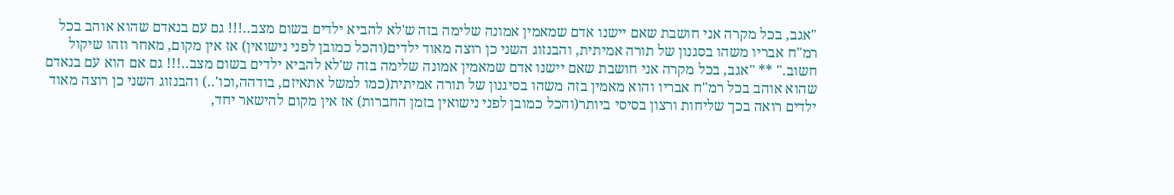"אגב, בכל מקרה אני חושבת שאם יישנו אדם שמאמין אמונה שלימה בזה ש'לא להביא ילדים בשום מצב..!!! גם עם בנאדם שהוא אוהב בכל רמ"ח אבריו משהו בסגנון של תורה אמיתית, והבנזוג השני כן רוצה מאוד ילדים(והכל כמובן לפני נישואין) אז אין מקום, מאחר וזהו שיקול חשוב." ** "אגב, בכל מקרה אני חושבת שאם יישנו אדם שמאמין אמונה שלימה בזה ש'לא להביא ילדים בשום מצב..!!! גם אם הוא עם בנאדם שהוא אוהב בכל רמ"ח אבריו והוא מאמין בזה משהו בסיגנון של תורה אמיתית(כמו למשל אתאיזם, בודהה,וכו'..) והבנזוג השני כן רוצה מאוד ילדים רואה בכך שליחות ורצון בסיסי ביותר(והכל כמובן לפני נישואין בזמן החברות) אז אין מקום להישאר יחד,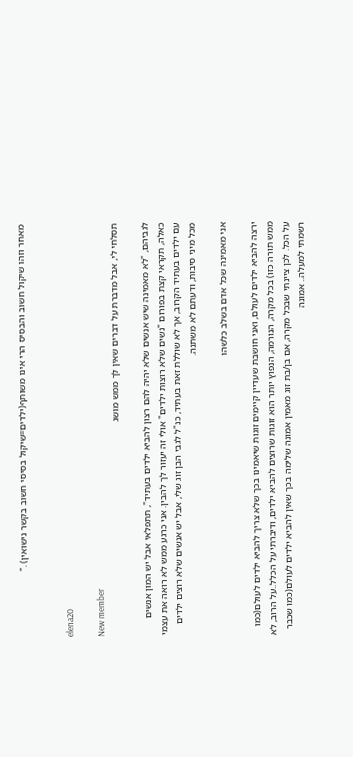מאחר וזהו שיקול חשוב והבסיס הרי אינו משותף(ילדים=שיקול בסיסי חשוב בקשר נישואין) ."


elena20

New member
תסלחי לי, אבל מדברת על דברים שאין לך ממש מושג

לגביהם, "לא מאמינה שיש אנשים שלא יהיה להם רצון להביא ילדים בעתיד", תתפלאי אבל יש המון אנשים כאלה, תקראי קצת בפורום "נשים שלא רוצות ילדים" אולי זה יעזור לך להבין. אני כרגע ממש לא רואה את עצמי עם ילדים בעתיד הקרוב, אך לא שוללת זאת בעתיד, כנ"ל לגבי הבן זוג שלי, אבל יש אנשים שלא רוצים ילדים מכל מיני סיבות, ודעתם לא משתנה.

אני מאמינה שכל אדם בשלב כלשהו

ירצה להביא ילדים לעולם, ואני חושבת שעדיין קיימים זוגות שיאמינו בכך שלא צריך להביא ילדים לעולם(כמו ממש תורה כזו) בכל מקרה, הנורמה, הנפוץ יותר הוא זוגות שרוצים להביא ילדים, ודיברתי על הכלל..על הרוב, לא על הכל. לכן ציינתי שבכל מקרה, אם בן/בת זוג מאמין אמונה שלימה בכך שאין להביא ילדים לעולם(כמו שכבר רשמתי למעלה.. אמונה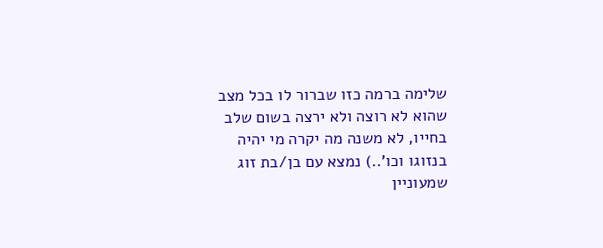שלימה ברמה כזו שברור לו בכל מצב שהוא לא רוצה ולא ירצה בשום שלב בחייו, לא משנה מה יקרה מי יהיה בנזוגו וכו'..) נמצא עם בן/בת זוג שמעוניין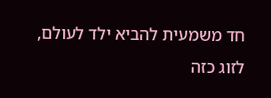חד משמעית להביא ילד לעולם, לזוג כזה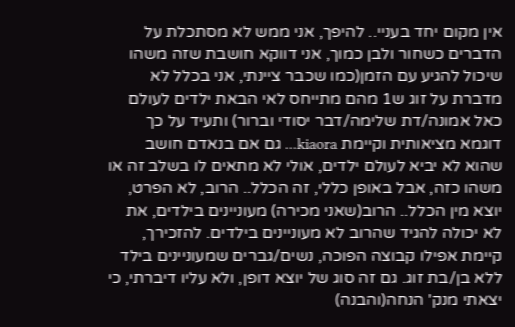אין מקום יחד בעניי.. להיפך, אני ממש לא מסתכלת על הדברים כשחור ולבן כמוך, אני דווקא חושבת שזה משהו שיכול להגיע עם הזמן(כמו שכבר ציינתי, אני בכלל לא מדברת על זוג ש1 מהם מתייחס לאי הבאת ילדים לעולם כאל אמונה/דת שלימה/דבר יסודי וברור) ותעיד על כך דוגמא מציאותית וקיימת kiaora... גם אם בנאדם חושב שהוא לא יביא לעולם ילדים, אולי לא מתאים לו בשלב זה או משהו כזה, אבל באופן כללי, זה הכלל.. הרוב, לא הפרט, יוצא מין הכלל.. הרוב(שאני מכירה) מעוניינים בילדים, את לא יכולה להגיד שהרוב לא מעוניינים בילדים. להזכירך, קיימת אפילו קבוצה הפוכה, נשים/גברים שמעוניינים בילד ללא בן/בת זוג. גם זה סוג של יוצא דופן, ולא עליו דיברתי, כי יצאתי מנק' הנחה(והבנה)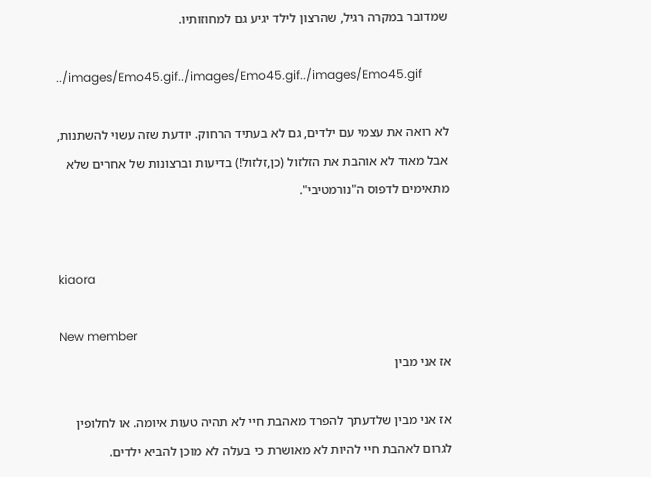שמדובר במקרה רגיל, שהרצון לילד יגיע גם למחוזותיו.

../images/Emo45.gif../images/Emo45.gif../images/Emo45.gif

לא רואה את עצמי עם ילדים, גם לא בעתיד הרחוק. יודעת שזה עשוי להשתנות, אבל מאוד לא אוהבת את הזלזול (כן,זלזול!) בדיעות וברצונות של אחרים שלא מתאימים לדפוס ה"נורמטיבי".


kiaora

New member
אז אני מבין

אז אני מבין שלדעתך להפרד מאהבת חיי לא תהיה טעות איומה. או לחלופין לגרום לאהבת חיי להיות לא מאושרת כי בעלה לא מוכן להביא ילדים.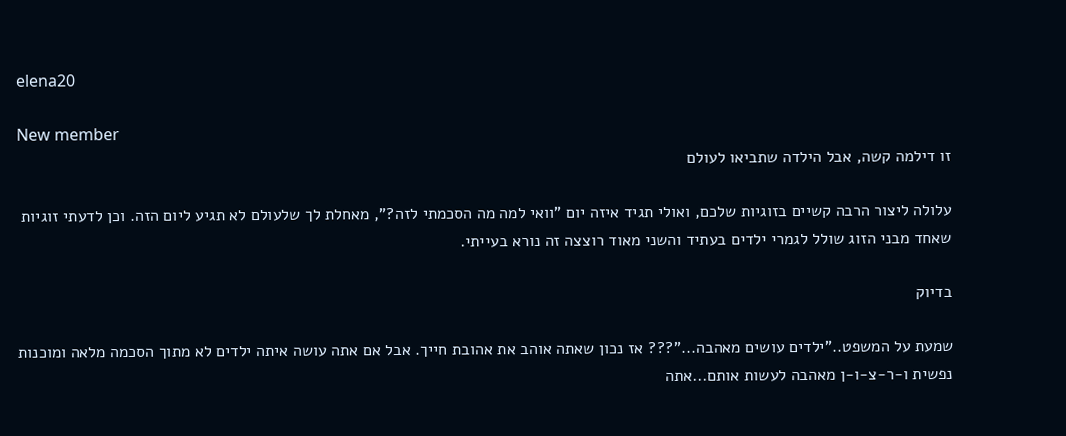elena20

New member
זו דילמה קשה, אבל הילדה שתביאו לעולם

עלולה ליצור הרבה קשיים בזוגיות שלכם, ואולי תגיד איזה יום "וואי למה מה הסכמתי לזה?", מאחלת לך שלעולם לא תגיע ליום הזה. וכן לדעתי זוגיות שאחד מבני הזוג שולל לגמרי ילדים בעתיד והשני מאוד רוצצה זה נורא בעייתי.

בדיוק

שמעת על המשפט.."ילדים עושים מאהבה..."??? אז נכון שאתה אוהב את אהובת חייך. אבל אם אתה עושה איתה ילדים לא מתוך הסכמה מלאה ומוכנות נפשית ו-ר-צ-ו-ן מאהבה לעשות אותם...אתה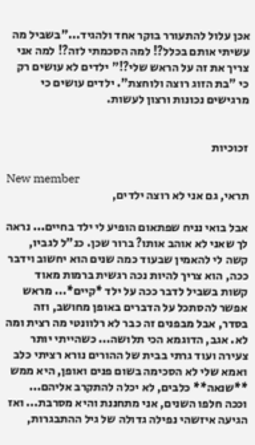אכן עלול להתעורר בוקר אחד ולהגיד..."בשביל מה עשיתי אותם בכלל?! למה הסכמתי לזה?! למה אני צריך את זה על הראש שלי?!" ילדים לא עושים רק כי "בת הזוג רוצה ולוחצת". ילדים עושים כי מרגישים נכונות ורצון לעשות.


זכוכיות

New member
תראי, גם אני לא רוצה ילדים,

אבל בואי נניח שפתאום הופיע לי ילד בחיים... נראה לך שאני לא אוהב אותו? ברור שכן. כנ"ל לגביו, קשה לי להאמין שבעוד כמה שנים הוא יחשוב וידבר ככה, הוא צריך להיות נכה רגשית ברמות מאוד קשות בשביל לדבר ככה על ילד *קיים*... מראש אפשר להסתכל על הדברים באופן מחושב, וזה בסדר, אבל מבפנים זה כבר לא רלוונטי מה רצית ומה לא. אגב, הדוגמא הכי תלושה... כשהייתי יותר צעירה ועוד גרתי בבית של ההורים נורא רציתי כלב ואמא שלי לא הסכימה בשום פנים ואופן, היא ממש **שנאה** כלבים, לא יכלה להתקרב אליהם... וככה חלפו השנים, אני מתחננת והיא מסרבת... ואז הגיעה איזשהי נפילה גדולה של גיל ההתבגרות,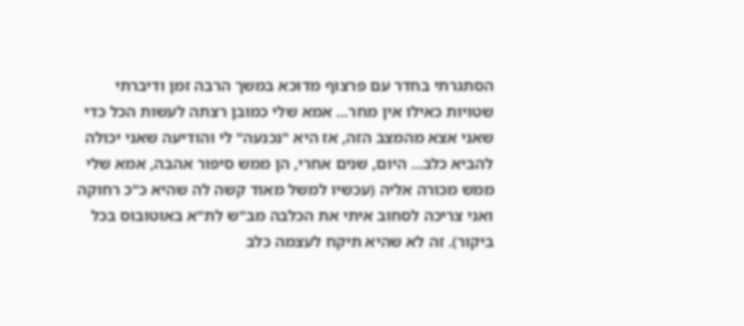הסתגרתי בחדר עם פרצוף מדוכא במשך הרבה זמן ודיברתי שטויות כאילו אין מחר... אמא שלי כמובן רצתה לעשות הכל כדי שאני אצא מהמצב הזה, אז היא "נכנעה" לי והודיעה שאני יכולה להביא כלב... היום, שנים אחרי, הן ממש סיפור אהבה, אמא שלי ממש מכורה אליה (עכשיו למשל מאוד קשה לה שהיא כ"כ רחוקה ואני צריכה לסחוב איתי את הכלבה מב"ש לת"א באוטובוס בכל ביקור). זה לא שהיא תיקח לעצמה כלב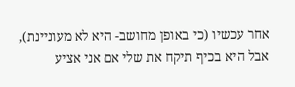אחר עכשיו (כי באופן מחושב- היא לא מעוניינת), אבל היא בכיף תיקח את שלי אם אני אציע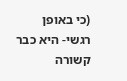(כי באופן רגשי- היא כבר קשורה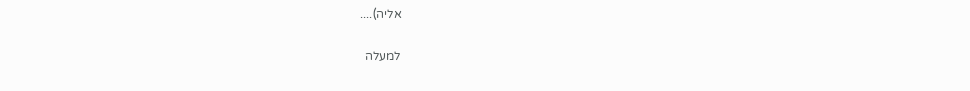אליה)....

למעלה